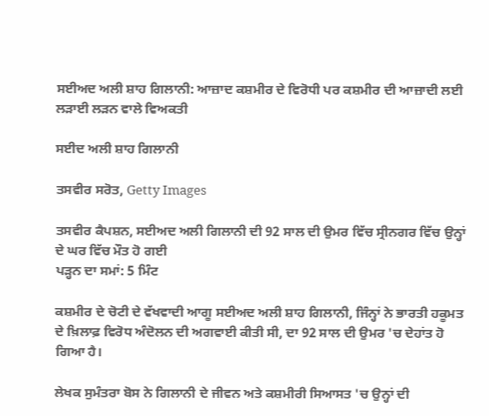ਸਈਅਦ ਅਲੀ ਸ਼ਾਹ ਗਿਲਾਨੀ: ਆਜ਼ਾਦ ਕਸ਼ਮੀਰ ਦੇ ਵਿਰੋਧੀ ਪਰ ਕਸ਼ਮੀਰ ਦੀ ਆਜ਼ਾਦੀ ਲਈ ਲੜਾਈ ਲੜਨ ਵਾਲੇ ਵਿਅਕਤੀ

ਸਈਦ ਅਲੀ ਸ਼ਾਹ ਗਿਲਾਨੀ

ਤਸਵੀਰ ਸਰੋਤ, Getty Images

ਤਸਵੀਰ ਕੈਪਸ਼ਨ, ਸਈਅਦ ਅਲੀ ਗਿਲਾਨੀ ਦੀ 92 ਸਾਲ ਦੀ ਉਮਰ ਵਿੱਚ ਸ੍ਰੀਨਗਰ ਵਿੱਚ ਉਨ੍ਹਾਂ ਦੇ ਘਰ ਵਿੱਚ ਮੌਤ ਹੋ ਗਈ
ਪੜ੍ਹਨ ਦਾ ਸਮਾਂ: 5 ਮਿੰਟ

ਕਸ਼ਮੀਰ ਦੇ ਚੋਟੀ ਦੇ ਵੱਖਵਾਦੀ ਆਗੂ ਸਈਅਦ ਅਲੀ ਸ਼ਾਹ ਗਿਲਾਨੀ, ਜਿੰਨ੍ਹਾਂ ਨੇ ਭਾਰਤੀ ਹਕੂਮਤ ਦੇ ਖ਼ਿਲਾਫ਼ ਵਿਰੋਧ ਅੰਦੋਲਨ ਦੀ ਅਗਵਾਈ ਕੀਤੀ ਸੀ, ਦਾ 92 ਸਾਲ ਦੀ ਉਮਰ 'ਚ ਦੇਹਾਂਤ ਹੋ ਗਿਆ ਹੈ।

ਲੇਖਕ ਸੁਮੰਤਰਾ ਬੋਸ ਨੇ ਗਿਲਾਨੀ ਦੇ ਜੀਵਨ ਅਤੇ ਕਸ਼ਮੀਰੀ ਸਿਆਸਤ 'ਚ ਉਨ੍ਹਾਂ ਦੀ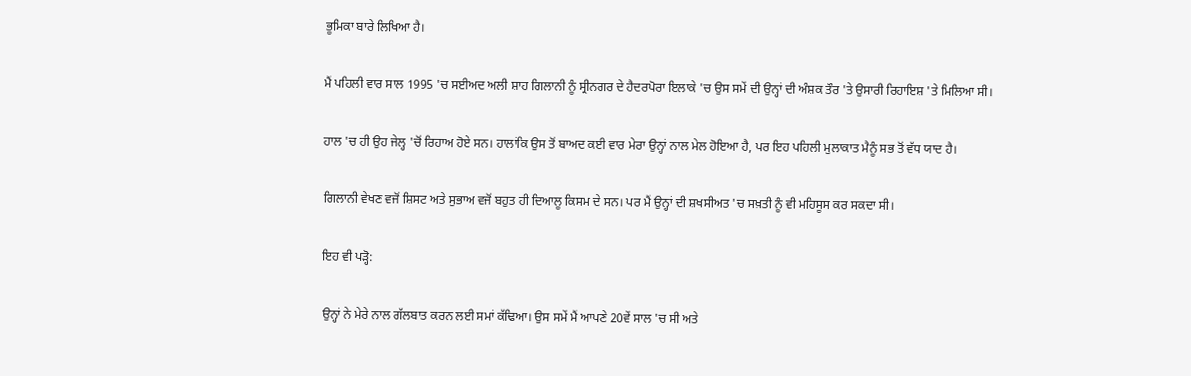ਭੂਮਿਕਾ ਬਾਰੇ ਲਿਖਿਆ ਹੈ।

ਮੈਂ ਪਹਿਲੀ ਵਾਰ ਸਾਲ 1995 'ਚ ਸਈਅਦ ਅਲੀ ਸ਼ਾਹ ਗਿਲਾਨੀ ਨੂੰ ਸ੍ਰੀਨਗਰ ਦੇ ਹੈਦਰਪੋਰਾ ਇਲਾਕੇ 'ਚ ਉਸ ਸਮੇਂ ਦੀ ਉਨ੍ਹਾਂ ਦੀ ਅੰਸ਼ਕ ਤੌਰ 'ਤੇ ਉਸਾਰੀ ਰਿਹਾਇਸ਼ 'ਤੇ ਮਿਲਿਆ ਸੀ।

ਹਾਲ 'ਚ ਹੀ ਉਹ ਜੇਲ੍ਹ 'ਚੋਂ ਰਿਹਾਅ ਹੋਏ ਸਨ। ਹਾਲਾਂਕਿ ਉਸ ਤੋਂ ਬਾਅਦ ਕਈ ਵਾਰ ਮੇਰਾ ਉਨ੍ਹਾਂ ਨਾਲ ਮੇਲ ਹੋਇਆ ਹੈ, ਪਰ ਇਹ ਪਹਿਲੀ ਮੁਲਾਕਾਤ ਮੈਨੂੰ ਸਭ ਤੋਂ ਵੱਧ ਯਾਦ ਹੈ।

ਗਿਲਾਨੀ ਵੇਖਣ ਵਜੋਂ ਸ਼ਿਸਟ ਅਤੇ ਸੁਭਾਅ ਵਜੋਂ ਬਹੁਤ ਹੀ ਦਿਆਲੂ ਕਿਸਮ ਦੇ ਸਨ। ਪਰ ਮੈਂ ਉਨ੍ਹਾਂ ਦੀ ਸ਼ਖਸੀਅਤ 'ਚ ਸਖ਼ਤੀ ਨੂੰ ਵੀ ਮਹਿਸੂਸ ਕਰ ਸਕਦਾ ਸੀ।

ਇਹ ਵੀ ਪੜ੍ਹੋ:

ਉਨ੍ਹਾਂ ਨੇ ਮੇਰੇ ਨਾਲ ਗੱਲਬਾਤ ਕਰਨ ਲਈ ਸਮਾਂ ਕੱਢਿਆ। ਉਸ ਸਮੇਂ ਮੈਂ ਆਪਣੇ 20ਵੇਂ ਸਾਲ 'ਚ ਸੀ ਅਤੇ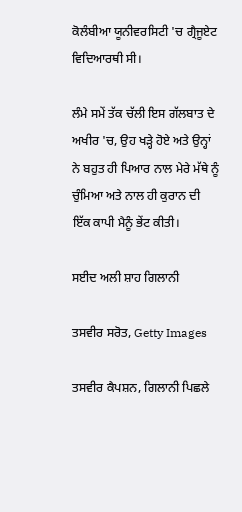ਕੋਲੰਬੀਆ ਯੂਨੀਵਰਸਿਟੀ 'ਚ ਗ੍ਰੈਜੂਏਟ ਵਿਦਿਆਰਥੀ ਸੀ।

ਲੰਮੇ ਸਮੇਂ ਤੱਕ ਚੱਲੀ ਇਸ ਗੱਲਬਾਤ ਦੇ ਅਖੀਰ 'ਚ, ਉਹ ਖੜ੍ਹੇ ਹੋਏ ਅਤੇ ਉਨ੍ਹਾਂ ਨੇ ਬਹੁਤ ਹੀ ਪਿਆਰ ਨਾਲ ਮੇਰੇ ਮੱਥੇ ਨੂੰ ਚੁੰਮਿਆ ਅਤੇ ਨਾਲ ਹੀ ਕੁਰਾਨ ਦੀ ਇੱਕ ਕਾਪੀ ਮੈਨੂੰ ਭੇਂਟ ਕੀਤੀ।

ਸਈਦ ਅਲੀ ਸ਼ਾਹ ਗਿਲਾਨੀ

ਤਸਵੀਰ ਸਰੋਤ, Getty Images

ਤਸਵੀਰ ਕੈਪਸ਼ਨ, ਗਿਲਾਨੀ ਪਿਛਲੇ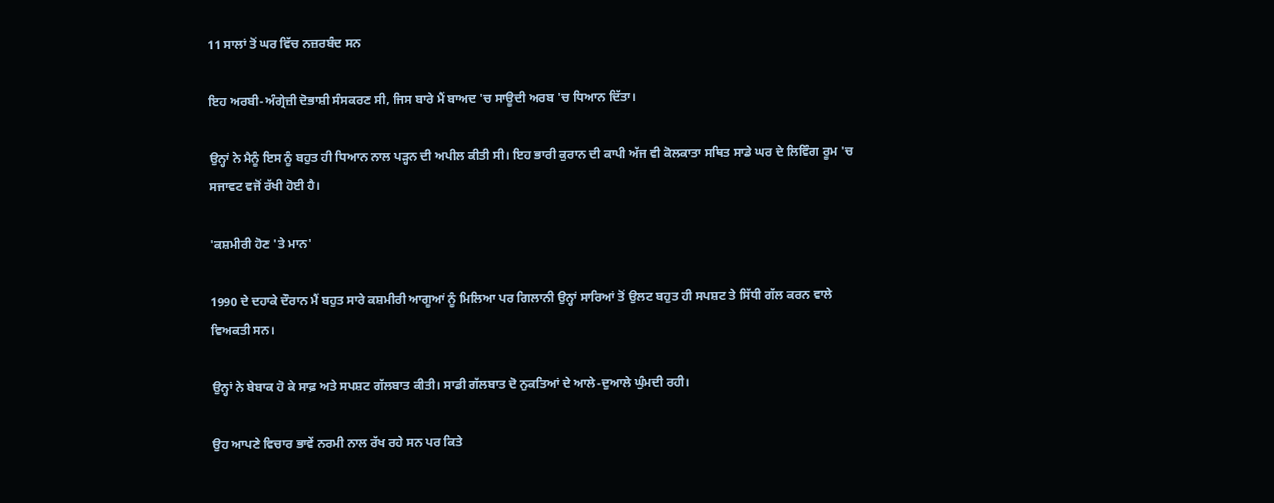11 ਸਾਲਾਂ ਤੋਂ ਘਰ ਵਿੱਚ ਨਜ਼ਰਬੰਦ ਸਨ

ਇਹ ਅਰਬੀ-ਅੰਗ੍ਰੇਜ਼ੀ ਦੋਭਾਸ਼ੀ ਸੰਸਕਰਣ ਸੀ, ਜਿਸ ਬਾਰੇ ਮੈਂ ਬਾਅਦ 'ਚ ਸਾਊਦੀ ਅਰਬ 'ਚ ਧਿਆਨ ਦਿੱਤਾ।

ਉਨ੍ਹਾਂ ਨੇ ਮੈਨੂੰ ਇਸ ਨੂੰ ਬਹੁਤ ਹੀ ਧਿਆਨ ਨਾਲ ਪੜ੍ਹਨ ਦੀ ਅਪੀਲ ਕੀਤੀ ਸੀ। ਇਹ ਭਾਰੀ ਕੁਰਾਨ ਦੀ ਕਾਪੀ ਅੱਜ ਵੀ ਕੋਲਕਾਤਾ ਸਥਿਤ ਸਾਡੇ ਘਰ ਦੇ ਲਿਵਿੰਗ ਰੂਮ 'ਚ ਸਜਾਵਟ ਵਜੋਂ ਰੱਖੀ ਹੋਈ ਹੈ।

'ਕਸ਼ਮੀਰੀ ਹੋਣ 'ਤੇ ਮਾਨ'

1990 ਦੇ ਦਹਾਕੇ ਦੌਰਾਨ ਮੈਂ ਬਹੁਤ ਸਾਰੇ ਕਸ਼ਮੀਰੀ ਆਗੂਆਂ ਨੂੰ ਮਿਲਿਆ ਪਰ ਗਿਲਾਨੀ ਉਨ੍ਹਾਂ ਸਾਰਿਆਂ ਤੋਂ ਉਲਟ ਬਹੁਤ ਹੀ ਸਪਸ਼ਟ ਤੇ ਸਿੱਧੀ ਗੱਲ ਕਰਨ ਵਾਲੇ ਵਿਅਕਤੀ ਸਨ।

ਉਨ੍ਹਾਂ ਨੇ ਬੇਬਾਕ ਹੋ ਕੇ ਸਾਫ਼ ਅਤੇ ਸਪਸ਼ਟ ਗੱਲਬਾਤ ਕੀਤੀ। ਸਾਡੀ ਗੱਲਬਾਤ ਦੋ ਨੁਕਤਿਆਂ ਦੇ ਆਲੇ-ਦੁਆਲੇ ਘੁੰਮਦੀ ਰਹੀ।

ਉਹ ਆਪਣੇ ਵਿਚਾਰ ਭਾਵੇਂ ਨਰਮੀ ਨਾਲ ਰੱਖ ਰਹੇ ਸਨ ਪਰ ਕਿਤੇ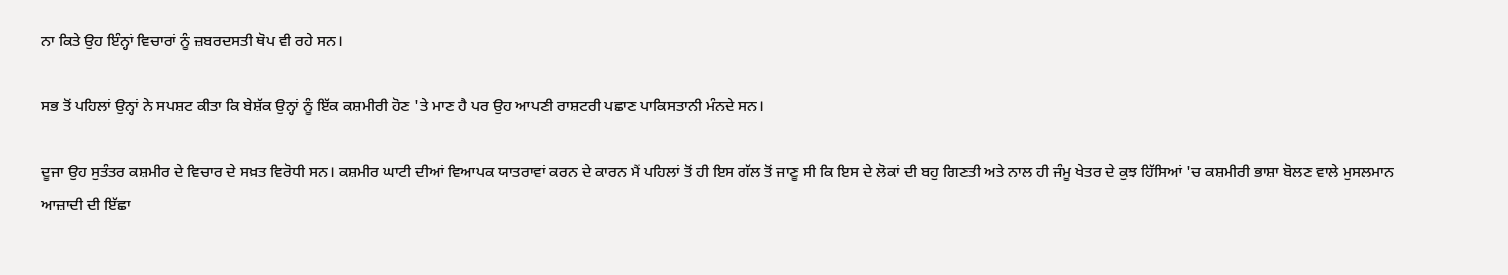ਨਾ ਕਿਤੇ ਉਹ ਇੰਨ੍ਹਾਂ ਵਿਚਾਰਾਂ ਨੂੰ ਜ਼ਬਰਦਸਤੀ ਥੋਪ ਵੀ ਰਹੇ ਸਨ।

ਸਭ ਤੋਂ ਪਹਿਲਾਂ ਉਨ੍ਹਾਂ ਨੇ ਸਪਸ਼ਟ ਕੀਤਾ ਕਿ ਬੇਸ਼ੱਕ ਉਨ੍ਹਾਂ ਨੂੰ ਇੱਕ ਕਸ਼ਮੀਰੀ ਹੋਣ 'ਤੇ ਮਾਣ ਹੈ ਪਰ ਉਹ ਆਪਣੀ ਰਾਸ਼ਟਰੀ ਪਛਾਣ ਪਾਕਿਸਤਾਨੀ ਮੰਨਦੇ ਸਨ।

ਦੂਜਾ ਉਹ ਸੁਤੰਤਰ ਕਸ਼ਮੀਰ ਦੇ ਵਿਚਾਰ ਦੇ ਸਖ਼ਤ ਵਿਰੋਧੀ ਸਨ। ਕਸ਼ਮੀਰ ਘਾਟੀ ਦੀਆਂ ਵਿਆਪਕ ਯਾਤਰਾਵਾਂ ਕਰਨ ਦੇ ਕਾਰਨ ਮੈਂ ਪਹਿਲਾਂ ਤੋਂ ਹੀ ਇਸ ਗੱਲ ਤੋਂ ਜਾਣੂ ਸੀ ਕਿ ਇਸ ਦੇ ਲੋਕਾਂ ਦੀ ਬਹੁ ਗਿਣਤੀ ਅਤੇ ਨਾਲ ਹੀ ਜੰਮੂ ਖੇਤਰ ਦੇ ਕੁਝ ਹਿੱਸਿਆਂ 'ਚ ਕਸ਼ਮੀਰੀ ਭਾਸ਼ਾ ਬੋਲਣ ਵਾਲੇ ਮੁਸਲਮਾਨ ਆਜ਼ਾਦੀ ਦੀ ਇੱਛਾ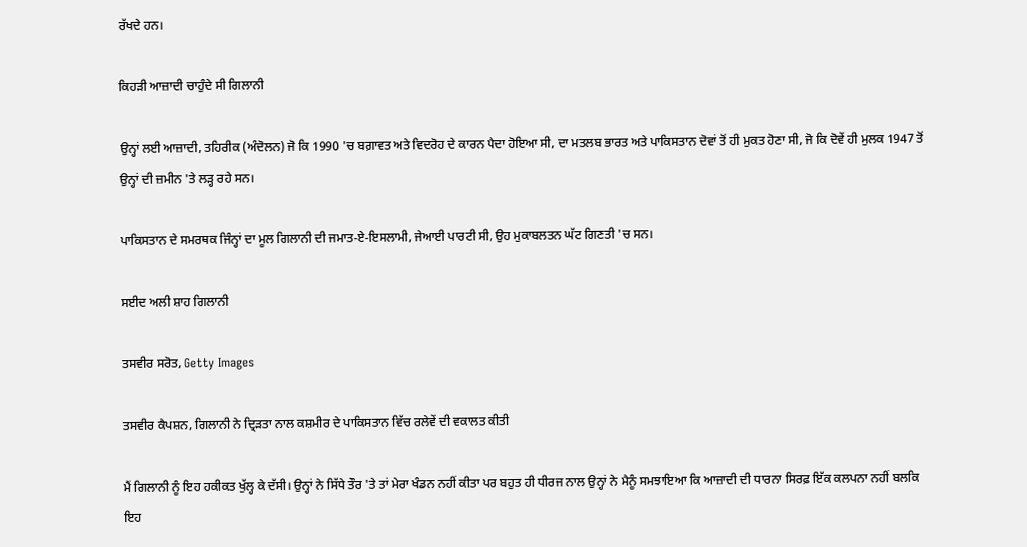ਰੱਖਦੇ ਹਨ।

ਕਿਹੜੀ ਆਜ਼ਾਦੀ ਚਾਹੁੰਦੇ ਸੀ ਗਿਲਾਨੀ

ਉਨ੍ਹਾਂ ਲਈ ਆਜ਼ਾਦੀ, ਤਹਿਰੀਕ (ਅੰਦੋਲਨ) ਜੋ ਕਿ 1990 'ਚ ਬਗ਼ਾਵਤ ਅਤੇ ਵਿਦਰੋਹ ਦੇ ਕਾਰਨ ਪੈਦਾ ਹੋਇਆ ਸੀ, ਦਾ ਮਤਲਬ ਭਾਰਤ ਅਤੇ ਪਾਕਿਸਤਾਨ ਦੋਵਾਂ ਤੋਂ ਹੀ ਮੁਕਤ ਹੋਣਾ ਸੀ, ਜੋ ਕਿ ਦੋਵੇਂ ਹੀ ਮੁਲਕ 1947 ਤੋਂ ਉਨ੍ਹਾਂ ਦੀ ਜ਼ਮੀਨ 'ਤੇ ਲੜ੍ਹ ਰਹੇ ਸਨ।

ਪਾਕਿਸਤਾਨ ਦੇ ਸਮਰਥਕ ਜਿੰਨ੍ਹਾਂ ਦਾ ਮੂਲ ਗਿਲਾਨੀ ਦੀ ਜਮਾਤ-ਏ-ਇਸਲਾਮੀ, ਜੇਆਈ ਪਾਰਟੀ ਸੀ, ਉਹ ਮੁਕਾਬਲਤਨ ਘੱਟ ਗਿਣਤੀ 'ਚ ਸਨ।

ਸਈਦ ਅਲੀ ਸ਼ਾਹ ਗਿਲਾਨੀ

ਤਸਵੀਰ ਸਰੋਤ, Getty Images

ਤਸਵੀਰ ਕੈਪਸ਼ਨ, ਗਿਲਾਨੀ ਨੇ ਦ੍ਰਿੜਤਾ ਨਾਲ ਕਸ਼ਮੀਰ ਦੇ ਪਾਕਿਸਤਾਨ ਵਿੱਚ ਰਲੇਵੇਂ ਦੀ ਵਕਾਲਤ ਕੀਤੀ

ਮੈਂ ਗਿਲਾਨੀ ਨੂੰ ਇਹ ਹਕੀਕਤ ਖੁੱਲ੍ਹ ਕੇ ਦੱਸੀ। ਉਨ੍ਹਾਂ ਨੇ ਸਿੱਧੇ ਤੌਰ 'ਤੇ ਤਾਂ ਮੇਰਾ ਖੰਡਨ ਨਹੀਂ ਕੀਤਾ ਪਰ ਬਹੁਤ ਹੀ ਧੀਰਜ ਨਾਲ ਉਨ੍ਹਾਂ ਨੇ ਮੈਨੂੰ ਸਮਝਾਇਆ ਕਿ ਆਜ਼ਾਦੀ ਦੀ ਧਾਰਨਾ ਸਿਰਫ਼ ਇੱਕ ਕਲਪਨਾ ਨਹੀਂ ਬਲਕਿ ਇਹ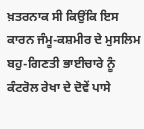ਖ਼ਤਰਨਾਕ ਸੀ ਕਿਉਂਕਿ ਇਸ ਕਾਰਨ ਜੰਮੂ-ਕਸ਼ਮੀਰ ਦੇ ਮੁਸਲਿਮ ਬਹੁ-ਗਿਣਤੀ ਭਾਈਚਾਰੇ ਨੂੰ ਕੰਟਰੋਲ ਰੇਖਾ ਦੇ ਦੋਵੇਂ ਪਾਸੇ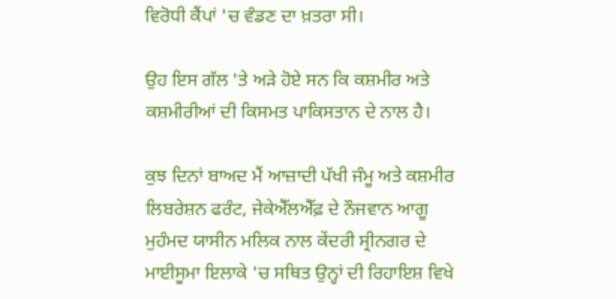ਵਿਰੋਧੀ ਕੈਂਪਾਂ 'ਚ ਵੰਡਣ ਦਾ ਖ਼ਤਰਾ ਸੀ।

ਉਹ ਇਸ ਗੱਲ 'ਤੇ ਅੜੇ ਹੋਏ ਸਨ ਕਿ ਕਸ਼ਮੀਰ ਅਤੇ ਕਸ਼ਮੀਰੀਆਂ ਦੀ ਕਿਸਮਤ ਪਾਕਿਸਤਾਨ ਦੇ ਨਾਲ ਹੈ।

ਕੁਝ ਦਿਨਾਂ ਬਾਅਦ ਮੈਂ ਆਜ਼ਾਦੀ ਪੱਖੀ ਜੰਮੂ ਅਤੇ ਕਸ਼ਮੀਰ ਲਿਬਰੇਸ਼ਨ ਫਰੰਟ, ਜੇਕੇਐੱਲਐੱਫ਼ ਦੇ ਨੌਜਵਾਨ ਆਗੂ ਮੁਹੰਮਦ ਯਾਸੀਨ ਮਲਿਕ ਨਾਲ ਕੇਂਦਰੀ ਸ੍ਰੀਨਗਰ ਦੇ ਮਾਈਸੂਮਾ ਇਲਾਕੇ 'ਚ ਸਥਿਤ ਉਨ੍ਹਾਂ ਦੀ ਰਿਹਾਇਸ਼ ਵਿਖੇ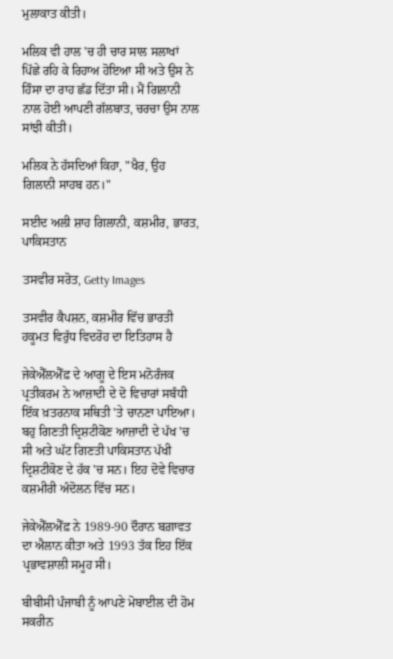ਮੁਲਾਕਾਤ ਕੀਤੀ।

ਮਲਿਕ ਵੀ ਹਾਲ 'ਚ ਹੀ ਚਾਰ ਸਾਲ ਸਲਾਖਾਂ ਪਿੱਛੇ ਰਹਿ ਕੇ ਰਿਹਾਅ ਹੋਇਆ ਸੀ ਅਤੇ ਉਸ ਨੇ ਹਿੰਸਾ ਦਾ ਰਾਹ ਛੱਡ ਦਿੱਤਾ ਸੀ। ਮੈਂ ਗਿਲਾਨੀ ਨਾਲ ਹੋਈ ਆਪਣੀ ਗੱਲਬਾਤ, ਚਰਚਾ ਉਸ ਨਾਲ ਸਾਂਝੀ ਕੀਤੀ।

ਮਲਿਕ ਨੇ ਹੱਸਦਿਆਂ ਕਿਹਾ, "ਖੈਰ, ਉਹ ਗਿਲਾਨੀ ਸਾਹਬ ਹਨ।"

ਸਈਦ ਅਲੀ ਸ਼ਾਹ ਗਿਲਾਨੀ, ਕਸ਼ਮੀਰ, ਭਾਰਤ, ਪਾਕਿਸਤਾਨ

ਤਸਵੀਰ ਸਰੋਤ, Getty Images

ਤਸਵੀਰ ਕੈਪਸ਼ਨ, ਕਸ਼ਮੀਰ ਵਿੱਚ ਭਾਰਤੀ ਹਕੂਮਤ ਵਿਰੁੱਧ ਵਿਦਰੋਹ ਦਾ ਇਤਿਹਾਸ ਹੈ

ਜੇਕੇਐੱਲਐੱਫ਼ ਦੇ ਆਗੂ ਦੇ ਇਸ ਮਨੋਰੰਜਕ ਪ੍ਰਤੀਕਰਮ ਨੇ ਆਜ਼ਾਦੀ ਦੇ ਦੋ ਵਿਚਾਰਾਂ ਸਬੰਧੀ ਇੱਕ ਖ਼ਤਰਨਾਕ ਸਥਿਤੀ 'ਤੇ ਚਾਨਣਾ ਪਾਇਆ। ਬਹੁ ਗਿਣਤੀ ਦ੍ਰਿਸ਼ਟੀਕੋਣ ਆਜ਼ਾਦੀ ਦੇ ਪੱਖ 'ਚ ਸੀ ਅਤੇ ਘੱਟ ਗਿਣਤੀ ਪਾਕਿਸਤਾਨ ਪੱਖੀ ਦ੍ਰਿਸ਼ਟੀਕੋਣ ਦੇ ਹੱਕ 'ਚ ਸਨ। ਇਹ ਦੋਵੇ ਵਿਚਾਰ ਕਸ਼ਮੀਰੀ ਅੰਦੋਲਨ ਵਿੱਚ ਸਨ।

ਜੇਕੇਐੱਲਐੱਫ਼ ਨੇ 1989-90 ਦੌਰਾਨ ਬਗ਼ਾਵਤ ਦਾ ਐਲਾਨ ਕੀਤਾ ਅਤੇ 1993 ਤੱਕ ਇਹ ਇੱਕ ਪ੍ਰਭਾਵਸ਼ਾਲੀ ਸਮੂਹ ਸੀ।

ਬੀਬੀਸੀ ਪੰਜਾਬੀ ਨੂੰ ਆਪਣੇ ਮੋਬਾਈਲ ਦੀ ਹੋਮ ਸਕਰੀਨ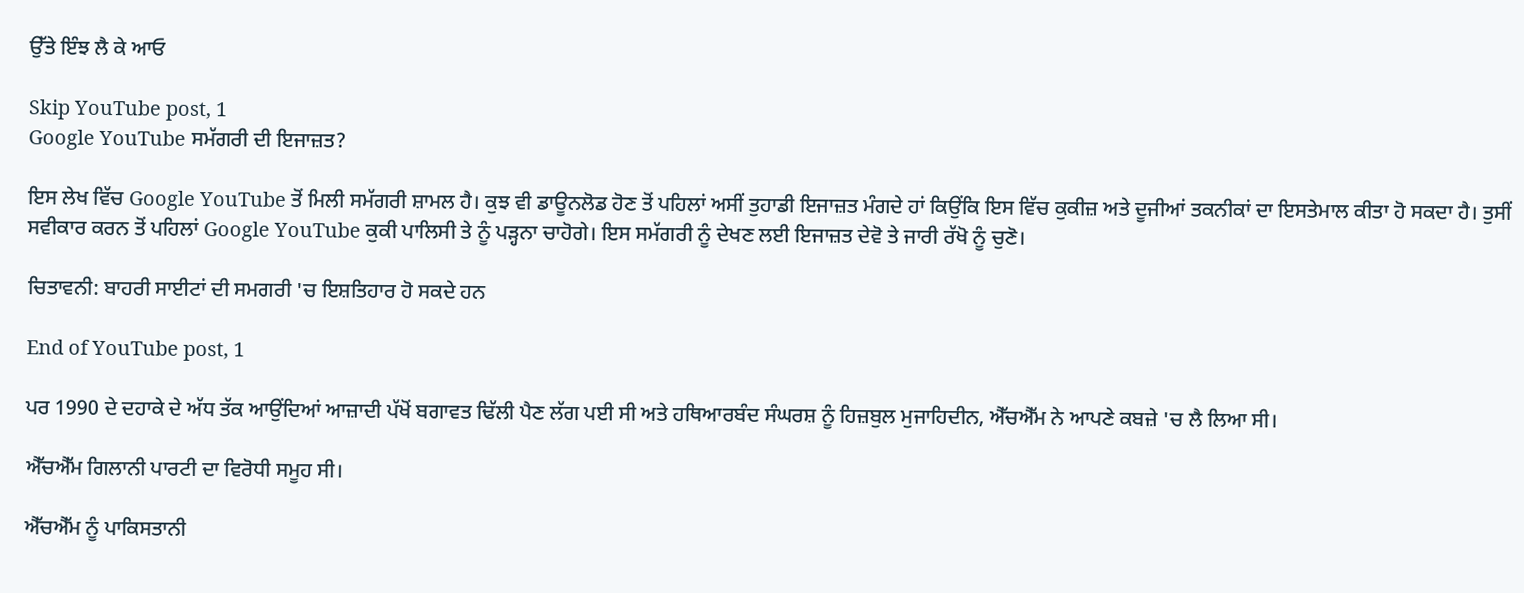ਉੱਤੇ ਇੰਝ ਲੈ ਕੇ ਆਓ

Skip YouTube post, 1
Google YouTube ਸਮੱਗਰੀ ਦੀ ਇਜਾਜ਼ਤ?

ਇਸ ਲੇਖ ਵਿੱਚ Google YouTube ਤੋਂ ਮਿਲੀ ਸਮੱਗਰੀ ਸ਼ਾਮਲ ਹੈ। ਕੁਝ ਵੀ ਡਾਊਨਲੋਡ ਹੋਣ ਤੋਂ ਪਹਿਲਾਂ ਅਸੀਂ ਤੁਹਾਡੀ ਇਜਾਜ਼ਤ ਮੰਗਦੇ ਹਾਂ ਕਿਉਂਕਿ ਇਸ ਵਿੱਚ ਕੁਕੀਜ਼ ਅਤੇ ਦੂਜੀਆਂ ਤਕਨੀਕਾਂ ਦਾ ਇਸਤੇਮਾਲ ਕੀਤਾ ਹੋ ਸਕਦਾ ਹੈ। ਤੁਸੀਂ ਸਵੀਕਾਰ ਕਰਨ ਤੋਂ ਪਹਿਲਾਂ Google YouTube ਕੁਕੀ ਪਾਲਿਸੀ ਤੇ ਨੂੰ ਪੜ੍ਹਨਾ ਚਾਹੋਗੇ। ਇਸ ਸਮੱਗਰੀ ਨੂੰ ਦੇਖਣ ਲਈ ਇਜਾਜ਼ਤ ਦੇਵੋ ਤੇ ਜਾਰੀ ਰੱਖੋ ਨੂੰ ਚੁਣੋ।

ਚਿਤਾਵਨੀ: ਬਾਹਰੀ ਸਾਈਟਾਂ ਦੀ ਸਮਗਰੀ 'ਚ ਇਸ਼ਤਿਹਾਰ ਹੋ ਸਕਦੇ ਹਨ

End of YouTube post, 1

ਪਰ 1990 ਦੇ ਦਹਾਕੇ ਦੇ ਅੱਧ ਤੱਕ ਆਉਂਦਿਆਂ ਆਜ਼ਾਦੀ ਪੱਖੋਂ ਬਗਾਵਤ ਢਿੱਲੀ ਪੈਣ ਲੱਗ ਪਈ ਸੀ ਅਤੇ ਹਥਿਆਰਬੰਦ ਸੰਘਰਸ਼ ਨੂੰ ਹਿਜ਼ਬੁਲ ਮੁਜਾਹਿਦੀਨ, ਐੱਚਐੱਮ ਨੇ ਆਪਣੇ ਕਬਜ਼ੇ 'ਚ ਲੈ ਲਿਆ ਸੀ।

ਐੱਚਐੱਮ ਗਿਲਾਨੀ ਪਾਰਟੀ ਦਾ ਵਿਰੋਧੀ ਸਮੂਹ ਸੀ।

ਐੱਚਐੱਮ ਨੂੰ ਪਾਕਿਸਤਾਨੀ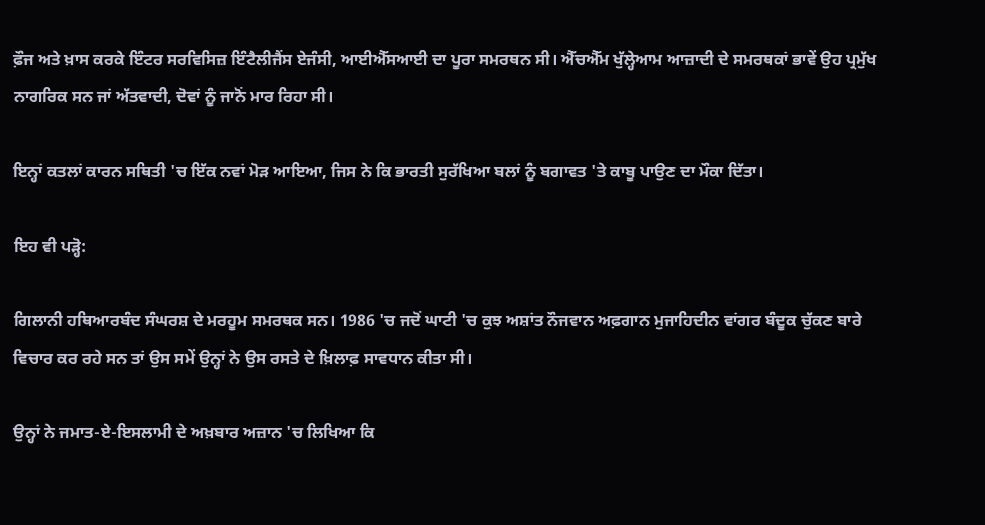ਫ਼ੌਜ ਅਤੇ ਖ਼ਾਸ ਕਰਕੇ ਇੰਟਰ ਸਰਵਿਸਿਜ਼ ਇੰਟੈਲੀਜੈਂਸ ਏਜੰਸੀ, ਆਈਐੱਸਆਈ ਦਾ ਪੂਰਾ ਸਮਰਥਨ ਸੀ। ਐੱਚਐੱਮ ਖੁੱਲ੍ਹੇਆਮ ਆਜ਼ਾਦੀ ਦੇ ਸਮਰਥਕਾਂ ਭਾਵੇਂ ਉਹ ਪ੍ਰਮੁੱਖ ਨਾਗਰਿਕ ਸਨ ਜਾਂ ਅੱਤਵਾਦੀ, ਦੋਵਾਂ ਨੂੰ ਜਾਨੋਂ ਮਾਰ ਰਿਹਾ ਸੀ।

ਇਨ੍ਹਾਂ ਕਤਲਾਂ ਕਾਰਨ ਸਥਿਤੀ 'ਚ ਇੱਕ ਨਵਾਂ ਮੋੜ ਆਇਆ, ਜਿਸ ਨੇ ਕਿ ਭਾਰਤੀ ਸੁਰੱਖਿਆ ਬਲਾਂ ਨੂੰ ਬਗਾਵਤ 'ਤੇ ਕਾਬੂ ਪਾਉਣ ਦਾ ਮੌਕਾ ਦਿੱਤਾ।

ਇਹ ਵੀ ਪੜ੍ਹੋ:

ਗਿਲਾਨੀ ਹਥਿਆਰਬੰਦ ਸੰਘਰਸ਼ ਦੇ ਮਰਹੂਮ ਸਮਰਥਕ ਸਨ। 1986 'ਚ ਜਦੋਂ ਘਾਟੀ 'ਚ ਕੁਝ ਅਸ਼ਾਂਤ ਨੌਜਵਾਨ ਅਫ਼ਗਾਨ ਮੁਜਾਹਿਦੀਨ ਵਾਂਗਰ ਬੰਦੂਕ ਚੁੱਕਣ ਬਾਰੇ ਵਿਚਾਰ ਕਰ ਰਹੇ ਸਨ ਤਾਂ ਉਸ ਸਮੇਂ ਉਨ੍ਹਾਂ ਨੇ ਉਸ ਰਸਤੇ ਦੇ ਖ਼ਿਲਾਫ਼ ਸਾਵਧਾਨ ਕੀਤਾ ਸੀ।

ਉਨ੍ਹਾਂ ਨੇ ਜਮਾਤ-ਏ-ਇਸਲਾਮੀ ਦੇ ਅਖ਼ਬਾਰ ਅਜ਼ਾਨ 'ਚ ਲਿਖਿਆ ਕਿ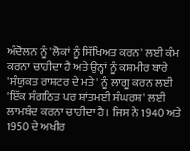ਅੰਦੋਲਨ ਨੂੰ 'ਲੋਕਾਂ ਨੂੰ ਸਿੱਖਿਅਤ ਕਰਨ' ਲਈ ਕੰਮ ਕਰਨਾ ਚਾਹੀਦਾ ਹੈ ਅਤੇ ਉਨ੍ਹਾਂ ਨੂੰ ਕਸ਼ਮੀਰ ਬਾਰੇ 'ਸੰਯੁਕਤ ਰਾਸ਼ਟਰ ਦੇ ਮਤੇ' ਨੂੰ ਲਾਗੂ ਕਰਨ ਲਈ 'ਇੱਕ ਸੰਗਠਿਤ ਪਰ ਸ਼ਾਂਤਮਈ ਸੰਘਰਸ਼' ਲਈ ਲਾਮਬੰਦ ਕਰਨਾ ਚਾਹੀਦਾ ਹੈ। ਜਿਸ ਨੇ 1940 ਅਤੇ 1950 ਦੇ ਅਖੀਰ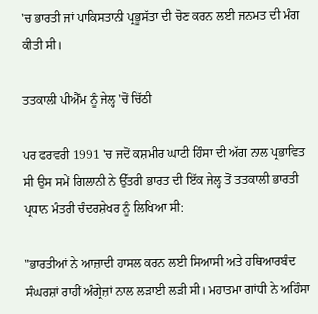'ਚ ਭਾਰਤੀ ਜਾਂ ਪਾਕਿਸਤਾਨੀ ਪ੍ਰਭੂਸੱਤਾ ਦੀ ਚੋਣ ਕਰਨ ਲਈ ਜਨਮਤ ਦੀ ਮੰਗ ਕੀਤੀ ਸੀ।

ਤਤਕਾਲੀ ਪੀਐੱਮ ਨੂੰ ਜੇਲ੍ਹ 'ਚੋਂ ਚਿੱਠੀ

ਪਰ ਫਰਵਰੀ 1991 'ਚ ਜਦੋਂ ਕਸ਼ਮੀਰ ਘਾਟੀ ਹਿੰਸਾ ਦੀ ਅੱਗ ਨਾਲ ਪ੍ਰਭਾਵਿਤ ਸੀ ਉਸ ਸਮੇਂ ਗਿਲਾਨੀ ਨੇ ਉੱਤਰੀ ਭਾਰਤ ਦੀ ਇੱਕ ਜੇਲ੍ਹ ਤੋਂ ਤਤਕਾਲੀ ਭਾਰਤੀ ਪ੍ਰਧਾਨ ਮੰਤਰੀ ਚੰਦਰਸ਼ੇਖਰ ਨੂੰ ਲਿਖਿਆ ਸੀ:

"ਭਾਰਤੀਆਂ ਨੇ ਆਜ਼ਾਦੀ ਹਾਸਲ ਕਰਨ ਲਈ ਸਿਆਸੀ ਅਤੇ ਹਥਿਆਰਬੰਦ ਸੰਘਰਸ਼ਾਂ ਰਾਹੀਂ ਅੰਗ੍ਰੇਜ਼ਾਂ ਨਾਲ ਲੜਾਈ ਲੜੀ ਸੀ। ਮਹਾਤਮਾ ਗਾਂਧੀ ਨੇ ਅਹਿੰਸਾ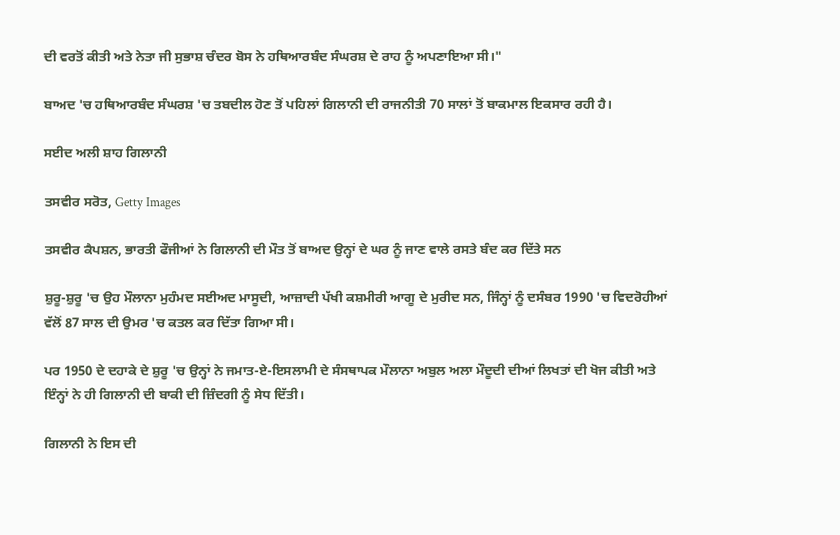ਦੀ ਵਰਤੋਂ ਕੀਤੀ ਅਤੇ ਨੇਤਾ ਜੀ ਸੁਭਾਸ਼ ਚੰਦਰ ਬੋਸ ਨੇ ਹਥਿਆਰਬੰਦ ਸੰਘਰਸ਼ ਦੇ ਰਾਹ ਨੂੰ ਅਪਣਾਇਆ ਸੀ।"

ਬਾਅਦ 'ਚ ਹਥਿਆਰਬੰਦ ਸੰਘਰਸ਼ 'ਚ ਤਬਦੀਲ ਹੋਣ ਤੋਂ ਪਹਿਲਾਂ ਗਿਲਾਨੀ ਦੀ ਰਾਜਨੀਤੀ 70 ਸਾਲਾਂ ਤੋਂ ਬਾਕਮਾਲ ਇਕਸਾਰ ਰਹੀ ਹੈ।

ਸਈਦ ਅਲੀ ਸ਼ਾਹ ਗਿਲਾਨੀ

ਤਸਵੀਰ ਸਰੋਤ, Getty Images

ਤਸਵੀਰ ਕੈਪਸ਼ਨ, ਭਾਰਤੀ ਫੌਜੀਆਂ ਨੇ ਗਿਲਾਨੀ ਦੀ ਮੌਤ ਤੋਂ ਬਾਅਦ ਉਨ੍ਹਾਂ ਦੇ ਘਰ ਨੂੰ ਜਾਣ ਵਾਲੇ ਰਸਤੇ ਬੰਦ ਕਰ ਦਿੱਤੇ ਸਨ

ਸ਼ੁਰੂ-ਸ਼ੁਰੂ 'ਚ ਉਹ ਮੌਲਾਨਾ ਮੁਹੰਮਦ ਸਈਅਦ ਮਾਸੂਦੀ, ਆਜ਼ਾਦੀ ਪੱਖੀ ਕਸ਼ਮੀਰੀ ਆਗੂ ਦੇ ਮੁਰੀਦ ਸਨ, ਜਿੰਨ੍ਹਾਂ ਨੂੰ ਦਸੰਬਰ 1990 'ਚ ਵਿਦਰੋਹੀਆਂ ਵੱਲੋਂ 87 ਸਾਲ ਦੀ ਉਮਰ 'ਚ ਕਤਲ ਕਰ ਦਿੱਤਾ ਗਿਆ ਸੀ।

ਪਰ 1950 ਦੇ ਦਹਾਕੇ ਦੇ ਸ਼ੁਰੂ 'ਚ ਉਨ੍ਹਾਂ ਨੇ ਜਮਾਤ-ਏ-ਇਸਲਾਮੀ ਦੇ ਸੰਸਥਾਪਕ ਮੌਲਾਨਾ ਅਬੁਲ ਅਲਾ ਮੌਦੂਦੀ ਦੀਆਂ ਲਿਖਤਾਂ ਦੀ ਖੋਜ ਕੀਤੀ ਅਤੇ ਇੰਨ੍ਹਾਂ ਨੇ ਹੀ ਗਿਲਾਨੀ ਦੀ ਬਾਕੀ ਦੀ ਜ਼ਿੰਦਗੀ ਨੂੰ ਸੇਧ ਦਿੱਤੀ।

ਗਿਲਾਨੀ ਨੇ ਇਸ ਦੀ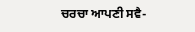ਚਰਚਾ ਆਪਣੀ ਸਵੈ-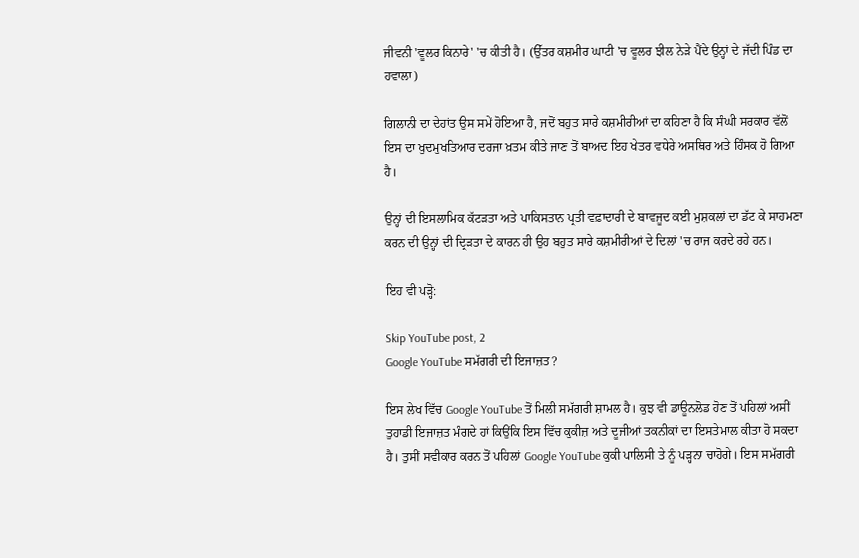ਜੀਵਨੀ 'ਵੂਲਰ ਕਿਨਾਰੇ' 'ਚ ਕੀਤੀ ਹੈ। (ਉੱਤਰ ਕਸ਼ਮੀਰ ਘਾਟੀ 'ਚ ਵੂਲਰ ਝੀਲ ਨੇੜੇ ਪੈਂਦੇ ਉਨ੍ਹਾਂ ਦੇ ਜੱਦੀ ਪਿੰਡ ਦਾ ਹਵਾਲਾ)

ਗਿਲਾਨੀ ਦਾ ਦੇਹਾਂਤ ਉਸ ਸਮੇਂ ਹੋਇਆ ਹੈ, ਜਦੋਂ ਬਹੁਤ ਸਾਰੇ ਕਸ਼ਮੀਰੀਆਂ ਦਾ ਕਹਿਣਾ ਹੈ ਕਿ ਸੰਘੀ ਸਰਕਾਰ ਵੱਲੋਂ ਇਸ ਦਾ ਖੁਦਮੁਖਤਿਆਰ ਦਰਜਾ ਖ਼ਤਮ ਕੀਤੇ ਜਾਣ ਤੋਂ ਬਾਅਦ ਇਹ ਖੇਤਰ ਵਧੇਰੇ ਅਸਥਿਰ ਅਤੇ ਹਿੰਸਕ ਹੋ ਗਿਆ ਹੈ।

ਉਨ੍ਹਾਂ ਦੀ ਇਸਲਾਮਿਕ ਕੱਟੜਤਾ ਅਤੇ ਪਾਕਿਸਤਾਨ ਪ੍ਰਤੀ ਵਫ਼ਾਦਾਰੀ ਦੇ ਬਾਵਜੂਦ ਕਈ ਮੁਸ਼ਕਲਾਂ ਦਾ ਡੱਟ ਕੇ ਸਾਹਮਣਾ ਕਰਨ ਦੀ ਉਨ੍ਹਾਂ ਦੀ ਦ੍ਰਿੜਤਾ ਦੇ ਕਾਰਨ ਹੀ ਉਹ ਬਹੁਤ ਸਾਰੇ ਕਸ਼ਮੀਰੀਆਂ ਦੇ ਦਿਲਾਂ 'ਚ ਰਾਜ ਕਰਦੇ ਰਹੇ ਹਨ।

ਇਹ ਵੀ ਪੜ੍ਹੋ:

Skip YouTube post, 2
Google YouTube ਸਮੱਗਰੀ ਦੀ ਇਜਾਜ਼ਤ?

ਇਸ ਲੇਖ ਵਿੱਚ Google YouTube ਤੋਂ ਮਿਲੀ ਸਮੱਗਰੀ ਸ਼ਾਮਲ ਹੈ। ਕੁਝ ਵੀ ਡਾਊਨਲੋਡ ਹੋਣ ਤੋਂ ਪਹਿਲਾਂ ਅਸੀਂ ਤੁਹਾਡੀ ਇਜਾਜ਼ਤ ਮੰਗਦੇ ਹਾਂ ਕਿਉਂਕਿ ਇਸ ਵਿੱਚ ਕੁਕੀਜ਼ ਅਤੇ ਦੂਜੀਆਂ ਤਕਨੀਕਾਂ ਦਾ ਇਸਤੇਮਾਲ ਕੀਤਾ ਹੋ ਸਕਦਾ ਹੈ। ਤੁਸੀਂ ਸਵੀਕਾਰ ਕਰਨ ਤੋਂ ਪਹਿਲਾਂ Google YouTube ਕੁਕੀ ਪਾਲਿਸੀ ਤੇ ਨੂੰ ਪੜ੍ਹਨਾ ਚਾਹੋਗੇ। ਇਸ ਸਮੱਗਰੀ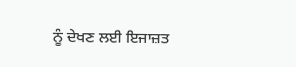ਨੂੰ ਦੇਖਣ ਲਈ ਇਜਾਜ਼ਤ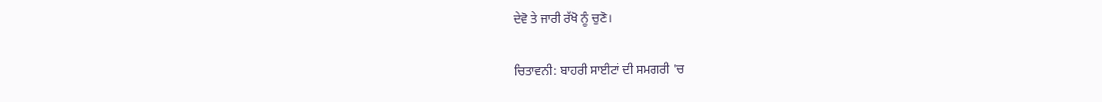ਦੇਵੋ ਤੇ ਜਾਰੀ ਰੱਖੋ ਨੂੰ ਚੁਣੋ।

ਚਿਤਾਵਨੀ: ਬਾਹਰੀ ਸਾਈਟਾਂ ਦੀ ਸਮਗਰੀ 'ਚ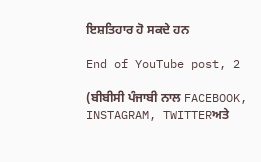ਇਸ਼ਤਿਹਾਰ ਹੋ ਸਕਦੇ ਹਨ

End of YouTube post, 2

(ਬੀਬੀਸੀ ਪੰਜਾਬੀ ਨਾਲ FACEBOOK, INSTAGRAM, TWITTERਅਤੇ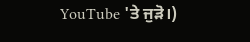YouTube 'ਤੇ ਜੁੜੋ।)